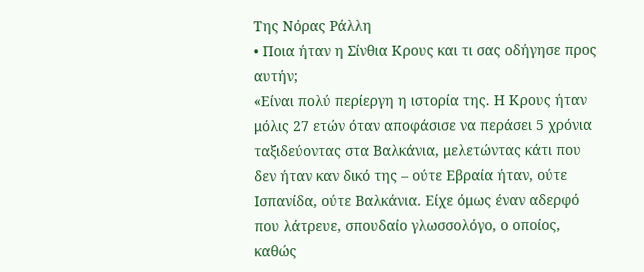Της Νόρας Ράλλη
• Ποια ήταν η Σίνθια Κρους και τι σας οδήγησε προς αυτήν;
«Είναι πολύ περίεργη η ιστορία της. Η Κρους ήταν μόλις 27 ετών όταν αποφάσισε να περάσει 5 χρόνια ταξιδεύοντας στα Βαλκάνια, μελετώντας κάτι που δεν ήταν καν δικό της – ούτε Εβραία ήταν, ούτε Ισπανίδα, ούτε Βαλκάνια. Είχε όμως έναν αδερφό που λάτρευε, σπουδαίο γλωσσολόγο, ο οποίος, καθώς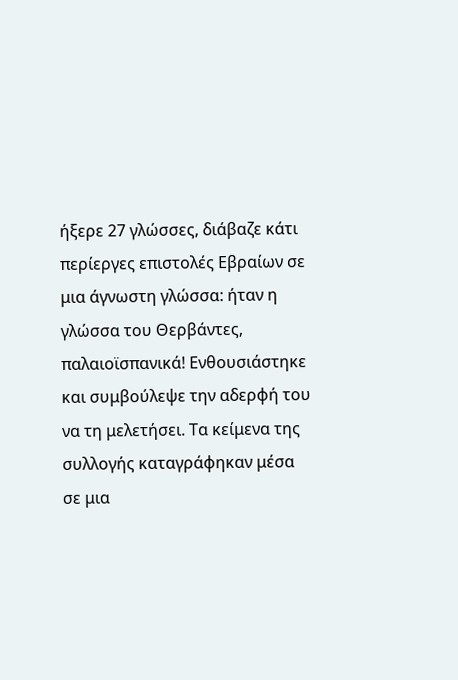ήξερε 27 γλώσσες, διάβαζε κάτι περίεργες επιστολές Εβραίων σε μια άγνωστη γλώσσα: ήταν η γλώσσα του Θερβάντες, παλαιοϊσπανικά! Ενθουσιάστηκε και συμβούλεψε την αδερφή του να τη μελετήσει. Τα κείμενα της συλλογής καταγράφηκαν μέσα σε μια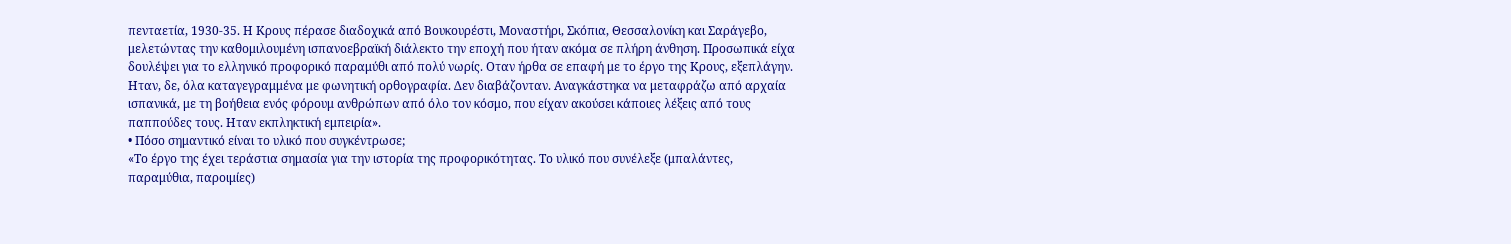πενταετία, 1930-35. Η Κρους πέρασε διαδοχικά από Βουκουρέστι, Μοναστήρι, Σκόπια, Θεσσαλονίκη και Σαράγεβο, μελετώντας την καθομιλουμένη ισπανοεβραϊκή διάλεκτο την εποχή που ήταν ακόμα σε πλήρη άνθηση. Προσωπικά είχα δουλέψει για το ελληνικό προφορικό παραμύθι από πολύ νωρίς. Οταν ήρθα σε επαφή με το έργο της Κρους, εξεπλάγην. Ηταν, δε, όλα καταγεγραμμένα με φωνητική ορθογραφία. Δεν διαβάζονταν. Αναγκάστηκα να μεταφράζω από αρχαία ισπανικά, με τη βοήθεια ενός φόρουμ ανθρώπων από όλο τον κόσμο, που είχαν ακούσει κάποιες λέξεις από τους παππούδες τους. Ηταν εκπληκτική εμπειρία».
• Πόσο σημαντικό είναι το υλικό που συγκέντρωσε;
«Το έργο της έχει τεράστια σημασία για την ιστορία της προφορικότητας. Το υλικό που συνέλεξε (μπαλάντες, παραμύθια, παροιμίες)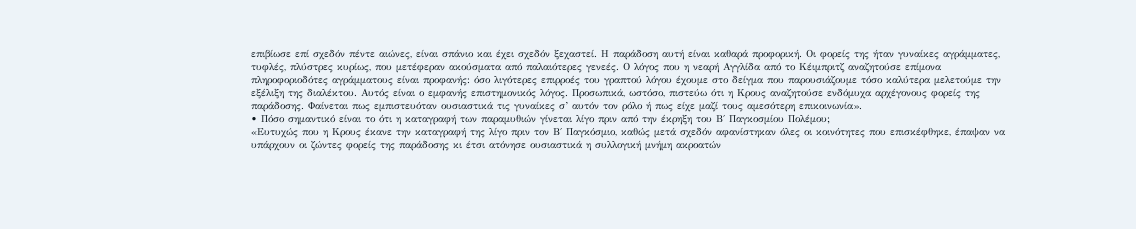επιβίωσε επί σχεδόν πέντε αιώνες, είναι σπάνιο και έχει σχεδόν ξεχαστεί. Η παράδοση αυτή είναι καθαρά προφορική. Οι φορείς της ήταν γυναίκες αγράμματες, τυφλές, πλύστρες κυρίως, που μετέφεραν ακούσματα από παλαιότερες γενεές. Ο λόγος που η νεαρή Αγγλίδα από το Κέιμπριτζ αναζητούσε επίμονα πληροφοριοδότες αγράμματους είναι προφανής: όσο λιγότερες επιρροές του γραπτού λόγου έχουμε στο δείγμα που παρουσιάζουμε τόσο καλύτερα μελετούμε την εξέλιξη της διαλέκτου. Αυτός είναι ο εμφανής επιστημονικός λόγος. Προσωπικά, ωστόσο, πιστεύω ότι η Κρους αναζητούσε ενδόμυχα αρχέγονους φορείς της παράδοσης. Φαίνεται πως εμπιστευόταν ουσιαστικά τις γυναίκες σ’ αυτόν τον ρόλο ή πως είχε μαζί τους αμεσότερη επικοινωνία».
• Πόσο σημαντικό είναι το ότι η καταγραφή των παραμυθιών γίνεται λίγο πριν από την έκρηξη του Β΄ Παγκοσμίου Πολέμου;
«Ευτυχώς που η Κρους έκανε την καταγραφή της λίγο πριν τον Β΄ Παγκόσμιο, καθώς μετά σχεδόν αφανίστηκαν όλες οι κοινότητες που επισκέφθηκε, έπαψαν να υπάρχουν οι ζώντες φορείς της παράδοσης κι έτσι ατόνησε ουσιαστικά η συλλογική μνήμη ακροατών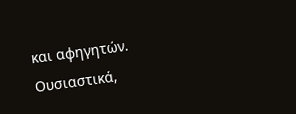και αφηγητών. Ουσιαστικά,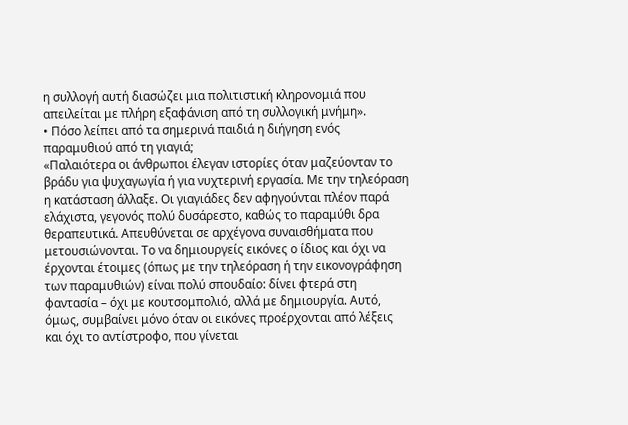η συλλογή αυτή διασώζει μια πολιτιστική κληρονομιά που απειλείται με πλήρη εξαφάνιση από τη συλλογική μνήμη».
• Πόσο λείπει από τα σημερινά παιδιά η διήγηση ενός παραμυθιού από τη γιαγιά;
«Παλαιότερα οι άνθρωποι έλεγαν ιστορίες όταν μαζεύονταν το βράδυ για ψυχαγωγία ή για νυχτερινή εργασία. Με την τηλεόραση η κατάσταση άλλαξε. Οι γιαγιάδες δεν αφηγούνται πλέον παρά ελάχιστα, γεγονός πολύ δυσάρεστο, καθώς το παραμύθι δρα θεραπευτικά. Απευθύνεται σε αρχέγονα συναισθήματα που μετουσιώνονται. Το να δημιουργείς εικόνες ο ίδιος και όχι να έρχονται έτοιμες (όπως με την τηλεόραση ή την εικονογράφηση των παραμυθιών) είναι πολύ σπουδαίο: δίνει φτερά στη φαντασία – όχι με κουτσομπολιό, αλλά με δημιουργία. Αυτό, όμως, συμβαίνει μόνο όταν οι εικόνες προέρχονται από λέξεις και όχι το αντίστροφο, που γίνεται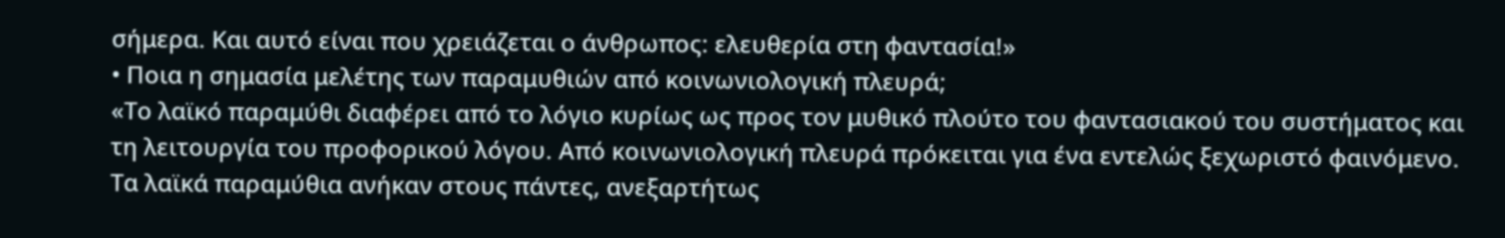σήμερα. Και αυτό είναι που χρειάζεται ο άνθρωπος: ελευθερία στη φαντασία!»
• Ποια η σημασία μελέτης των παραμυθιών από κοινωνιολογική πλευρά;
«Το λαϊκό παραμύθι διαφέρει από το λόγιο κυρίως ως προς τον μυθικό πλούτο του φαντασιακού του συστήματος και τη λειτουργία του προφορικού λόγου. Από κοινωνιολογική πλευρά πρόκειται για ένα εντελώς ξεχωριστό φαινόμενο. Τα λαϊκά παραμύθια ανήκαν στους πάντες, ανεξαρτήτως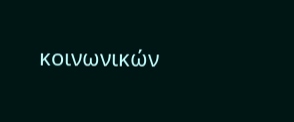κοινωνικών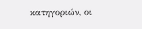κατηγοριών, οι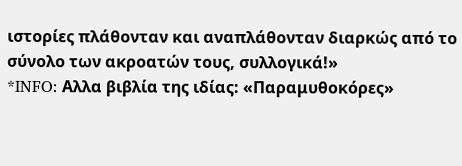ιστορίες πλάθονταν και αναπλάθονταν διαρκώς από το σύνολο των ακροατών τους, συλλογικά!»
*INFO: Αλλα βιβλία της ιδίας: «Παραμυθοκόρες»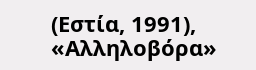(Εστία, 1991), «Αλληλοβόρα»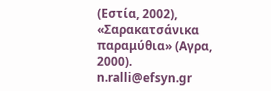(Εστία, 2002), «Σαρακατσάνικα παραμύθια» (Αγρα, 2000).
n.ralli@efsyn.gr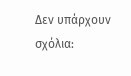Δεν υπάρχουν σχόλια: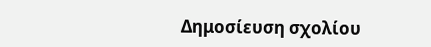Δημοσίευση σχολίου